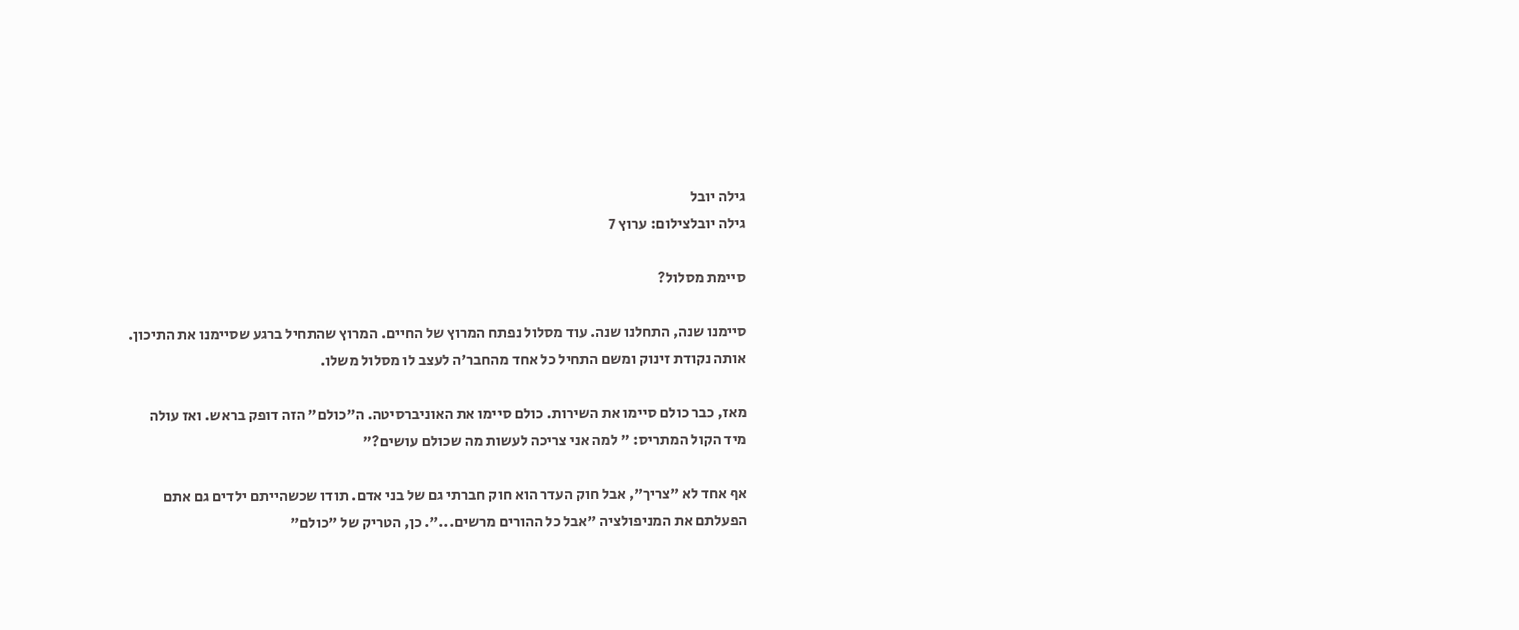גילה יובל
גילה יובלצילום: ערוץ 7

סיימת מסלול?

סיימנו שנה, התחלנו שנה. עוד מסלול נפתח המרוץ של החיים. המרוץ שהתחיל ברגע שסיימנו את התיכון. אותה נקודת זינוק ומשם התחיל כל אחד מהחבר'ה לעצב לו מסלול משלו.

מאז, כבר כולם סיימו את השירות. כולם סיימו את האוניברסיטה. ה"כולם" הזה דופק בראש. ואז עולה מיד הקול המתריס: " למה אני צריכה לעשות מה שכולם עושים?"

אף אחד לא "צריך", אבל חוק העדר הוא חוק חברתי גם של בני אדם. תודו שכשהייתם ילדים גם אתם הפעלתם את המניפולציה "אבל כל ההורים מרשים...". כן, הטריק של "כולם"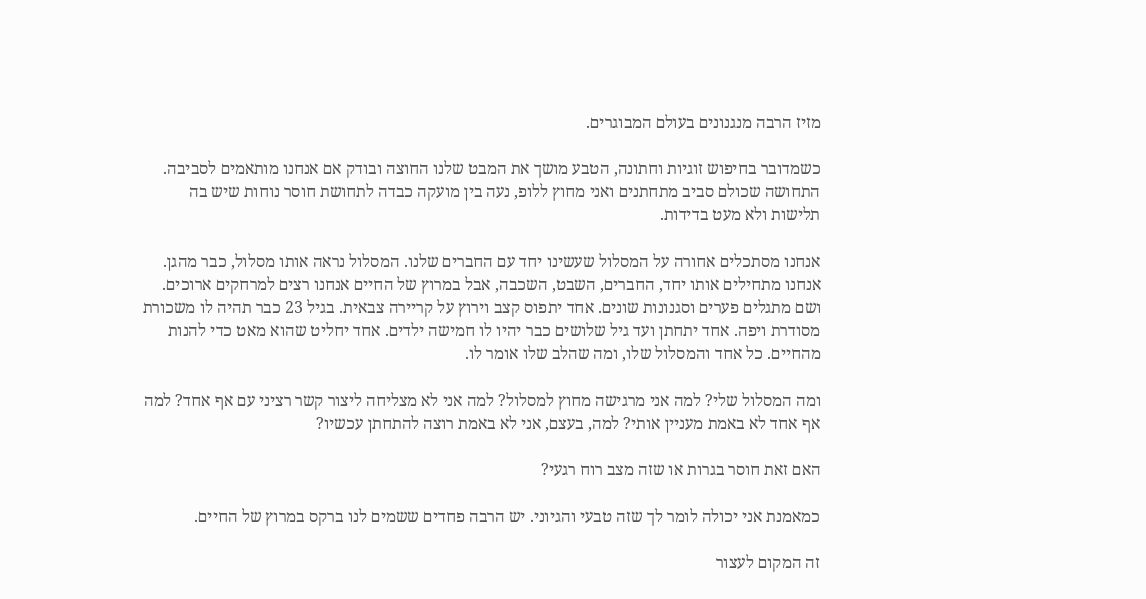מזיז הרבה מנגנונים בעולם המבוגרים.

כשמדובר בחיפוש זוגיות וחתונה, הטבע מושך את המבט שלנו החוצה ובודק אם אנחנו מותאמים לסביבה. התחושה שכולם סביב מתחתנים ואני מחוץ ללופ, נעה בין מועקה כבדה לתחושת חוסר נוחות שיש בה תלישות ולא מעט בדידות.

אנחנו מסתכלים אחורה על המסלול שעשינו יחד עם החברים שלנו. המסלול נראה אותו מסלול, כבר מהגן. אנחנו מתחילים אותו יחד, החברים, השבט, השכבה, אבל במרוץ של החיים אנחנו רצים למרחקים ארוכים. ושם מתגלים פערים וסגנונות שונים. אחד יתפוס קצב וירוץ על קריירה צבאית. בגיל 23 כבר תהיה לו משכורת מסודרת ויפה. אחד יתחתן ועד גיל שלושים כבר יהיו לו חמישה ילדים. אחד יחליט שהוא מאט כדי להנות מהחיים. כל אחד והמסלול שלו, ומה שהלב שלו אומר לו.

ומה המסלול שלי? למה אני מרגישה מחוץ למסלול? למה אני לא מצליחה ליצור קשר רציני עם אף אחד? למה אף אחד לא באמת מעניין אותי? למה, בעצם, אני לא באמת רוצה להתחתן עכשיו?

האם זאת חוסר בגרות או שזה מצב רוח רגעי?

כמאמנת אני יכולה לומר לך שזה טבעי והגיוני. יש הרבה פחדים ששמים לנו ברקס במרוץ של החיים.

זה המקום לעצור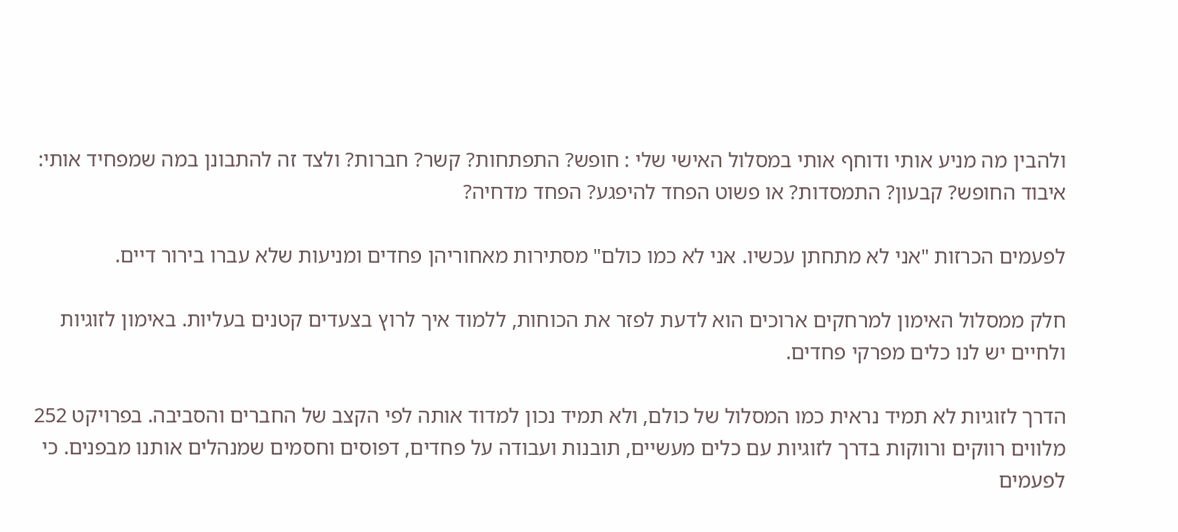ולהבין מה מניע אותי ודוחף אותי במסלול האישי שלי : חופש? התפתחות? קשר? חברות? ולצד זה להתבונן במה שמפחיד אותי: איבוד החופש? קבעון? התמסדות? או פשוט הפחד להיפגע? הפחד מדחיה?

לפעמים הכרזות "אני לא מתחתן עכשיו. אני לא כמו כולם" מסתירות מאחוריהן פחדים ומניעות שלא עברו בירור דיים.

חלק ממסלול האימון למרחקים ארוכים הוא לדעת לפזר את הכוחות, ללמוד איך לרוץ בצעדים קטנים בעליות. באימון לזוגיות ולחיים יש לנו כלים מפרקי פחדים.

הדרך לזוגיות לא תמיד נראית כמו המסלול של כולם, ולא תמיד נכון למדוד אותה לפי הקצב של החברים והסביבה. בפרויקט 252 מלווים רווקים ורווקות בדרך לזוגיות עם כלים מעשיים, תובנות ועבודה על פחדים, דפוסים וחסמים שמנהלים אותנו מבפנים. כי לפעמים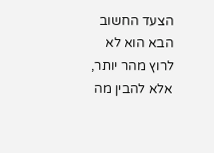הצעד החשוב הבא הוא לא לרוץ מהר יותר, אלא להבין מה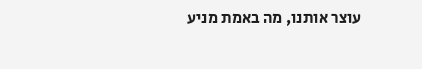עוצר אותנו, מה באמת מניע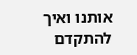אותנו ואיך להתקדם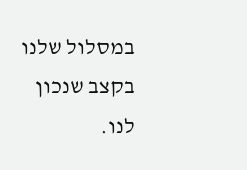במסלול שלנו בקצב שנכון לנו.